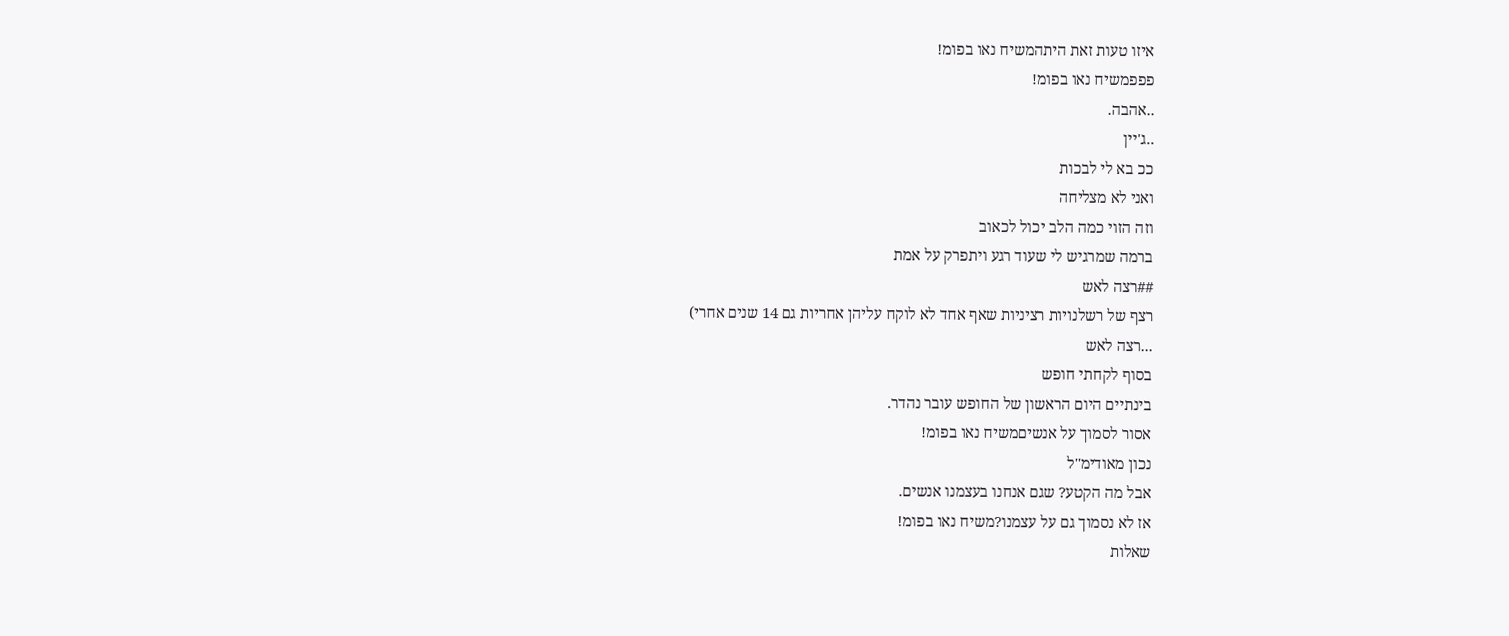איזו טעות זאת היתהמשיח נאו בפומ!
פפפמשיח נאו בפומ!
..אהבה.
..ג'יין
ככ בא לי לבכות
ואני לא מצליחה
וזה הזוי כמה הלב יכול לכאוב
ברמה שמרגיש לי שעוד רגע ויתפרק על אמת
##רצה לאש
רצף של רשלנויות רציניות שאף אחד לא לוקח עליהן אחריות גם 14 שנים אחרי)
...רצה לאש
בסוף לקחתי חופש
בינתיים היום הראשון של החופש עובר נהדר.
אסור לסמוך על אנשיםמשיח נאו בפומ!
נכון מאודימ''ל
אבל מה הקטע? שגם אנחנו בעצמנו אנשים.
אז לא נסמוך גם על עצמנו?משיח נאו בפומ!
שאלות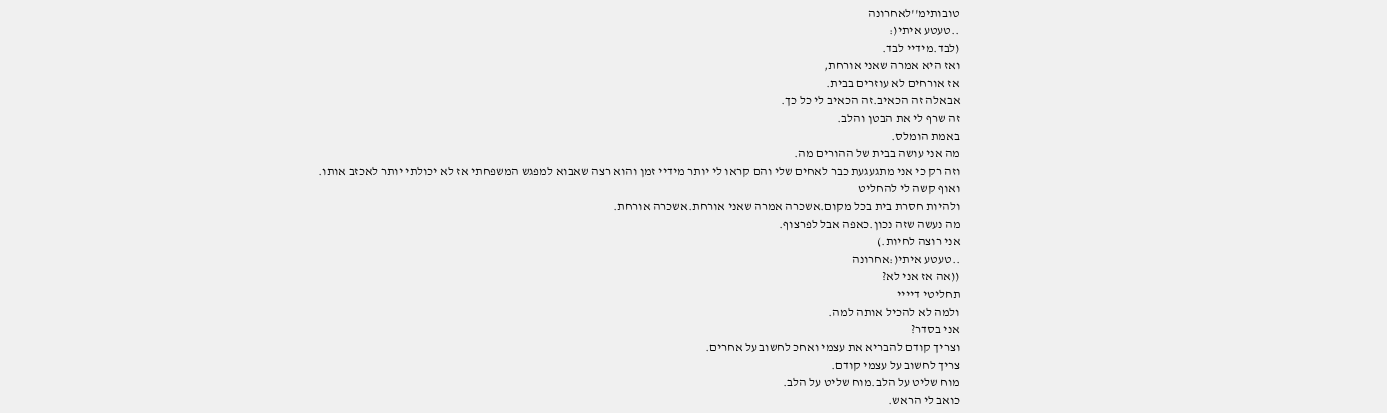טובותימ''לאחרונה
..טעטע איתי(:
(לבד.מידיי לבד.
ואז היא אמרה שאני אורחת,
אז אורחים לא עוזרים בבית.
אבאלה זה הכאיב.זה הכאיב לי כל כך.
זה שרף לי את הבטן והלב.
באמת הומלס.
מה אני עושה בבית של ההורים מה.
וזה רק כי אני מתגעגעת כבר לאחים שלי והם קראו לי יותר מידיי זמן והוא רצה שאבוא למפגש המשפחתי אז לא יכולתי יותר לאכזב אותו.
ואוף קשה לי להחליט
ולהיות חסרת בית בכל מקום.אשכרה אמרה שאני אורחת.אשכרה אורחת.
מה נעשה שזה נכון.כאפה אבל לפרצוף.
אני רוצה לחיות.)
..טעטע איתי(:אחרונה
((אה אז אני לא?
תחליטי דיייי
ולמה לא להכיל אותה למה.
אני בסדר?
וצריך קודם להבריא את עצמי ואחכ לחשוב על אחרים.
צריך לחשוב על עצמי קודם.
מוח שליט על הלב.מוח שליט על הלב.
כואב לי הראש.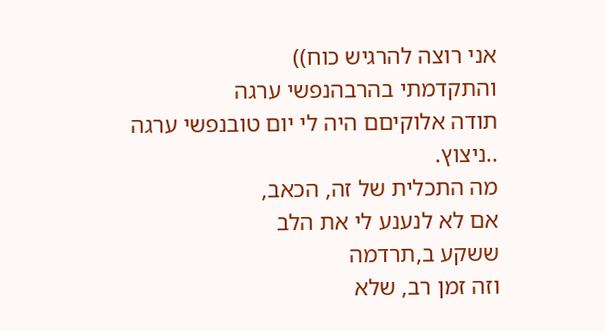אני רוצה להרגיש כוח))
והתקדמתי בהרבהנפשי ערגה
תודה אלוקיםם היה לי יום טובנפשי ערגה
..ניצוץ.
מה התכלית של זה, הכאב,
אם לא לנענע לי את הלב
ששקע ב,תרדמה
וזה זמן רב, שלא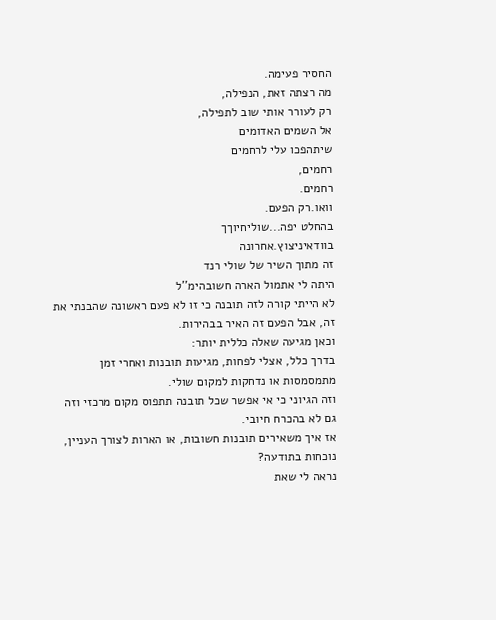החסיר פעימה.
מה רצתה זאת, הנפילה,
רק לעורר אותי שוב לתפילה,
אל השמים האדומים
שיתהפכו עלי לרחמים
רחמים,
רחמים.
וואו.רק הפעם.
בהחלט יפה...שוליחיוךך
בוודאיניצוץ.אחרונה
זה מתוך השיר של שולי רנד
היתה לי אתמול הארה חשובהימ''ל
לא הייתי קורה לזה תובנה כי זו לא פעם ראשונה שהבנתי את זה, אבל הפעם זה האיר בבהירות.
וכאן מגיעה שאלה כללית יותר:
בדרך כלל, אצלי לפחות, מגיעות תובנות ואחרי זמן מתמסמסות או נדחקות למקום שולי.
וזה הגיוני כי אי אפשר שכל תובנה תתפוס מקום מרכזי וזה גם לא בהכרח חיובי.
אז איך משאירים תובנות חשובות, או הארות לצורך העניין, נוכחות בתודעה?
נראה לי שאת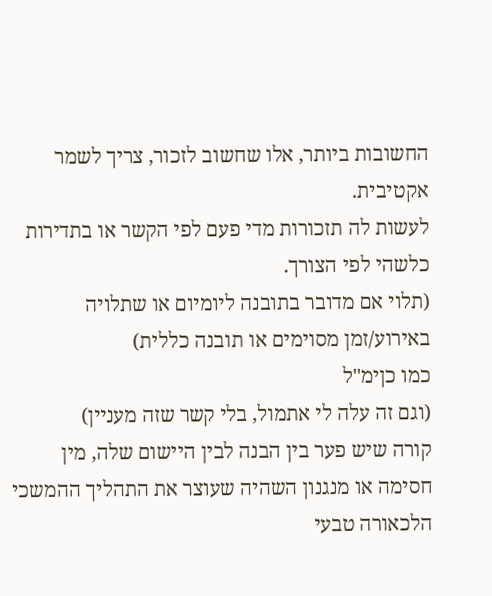החשובות ביותר, אלו שחשוב לזכור, צריך לשמר אקטיבית.
לעשות לה תזכורות מדי פעם לפי הקשר או בתדירות כלשהי לפי הצורך.
(תלוי אם מדובר בתובנה ליומיום או שתלויה באירוע/זמן מסוימים או תובנה כללית)
כמו כןימ''ל
(וגם זה עלה לי אתמול, בלי קשר שזה מעניין)
קורה שיש פער בין הבנה לבין היישום שלה, מין חסימה או מנגנון השהיה שעוצר את התהליך ההמשכי הלכאורה טבעי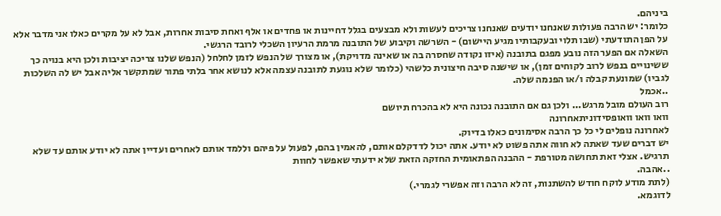ביניהם.
כלומר: יש הרבה פעולות שאנחנו יודעים שאנחנו צריכים לעשות ולא מבצעים בגלל דחיינות או פחדים או אלף ואחת סיבות אחרות, אבל לא על מקרים כאלו אני מדבר אלא על הפן התודעתי (שבו תלוי ובעקבותיו מגיע היישום) - השרשה וקיבוע של התובנה מרמת הרעיון השכלי לרובד הרגשי.
השאלה אם הפער הזה נובע מפגם בתובנה (איזו נקודה שחסרה בה או שאינה מדויקת), או מצורך של הנפש לזמן לחלחל (הנפש שלנו צריכה יציבות ולכן היא בנויה כך ששינויים בנפש לרוב לקוחים זמן), או שישנה סיבה חיצונית כלשהי (כלומר שלא נוגעת לתובנה עצמה אלא לנושא אחר בלתי פתור שמתקשר אליה אבל יש לה השלכות לגביו) שמונעת קבלה ו/או הפנמה שלה.
..אכמל
רוב העולם מובל מרגש... ולכן גם אם התובנה נכונה היא לא בהכרח תיושם
וואו וואו וואופסידוניתאחרונה
לאחרונה נופלים לי כל כך הרבה אסימונים כאלו בדיוק.
יש דברים שעד שאתה לא חווה אתה פשוט לא יודע. אתה יכול לדדקלם אותם, להאמין בהם, לפעול על פיהם וללמד אותם לאחרים ועדיין אתה לא יודע אותם עד שלא תרגיש. אצלי זאת תחושה מטורפת - ההבנה הפתאומית החזקה הזאת שלא ידעתי שאפשר לחוות
..אהבה.
(לתת מודע לוקח חודש להשתנות, זה לא הרבה וזה אפשרי לגמרי.)
לדוגמא.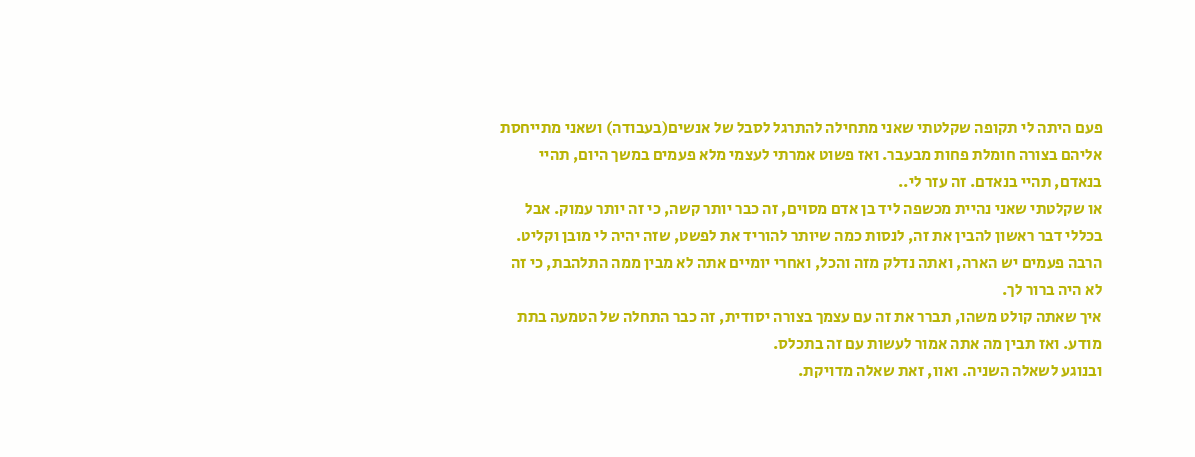פעם היתה לי תקופה שקלטתי שאני מתחילה להתרגל לסבל של אנשים(בעבודה) ושאני מתייחסת אליהם בצורה חומלת פחות מבעבר. ואז פשוט אמרתי לעצמי מלא פעמים במשך היום, תהיי בנאדם, תהיי בנאדם. זה עזר לי..
או שקלטתי שאני נהיית מכשפה ליד בן אדם מסוים, זה כבר יותר קשה, כי זה יותר עמוק. אבל בכללי דבר ראשון להבין את זה, לנסות כמה שיותר להוריד את לפשט, שזה יהיה לי מובן וקליט. הרבה פעמים יש הארה, ואתה נדלק מזה והכל, ואחרי יומיים אתה לא מבין ממה התלהבת, כי זה לא היה ברור לך.
איך שאתה קולט משהו, תברר את זה עם עצמך בצורה יסודית, זה כבר התחלה של הטמעה בתת מודע. ואז תבין מה אתה אמור לעשות עם זה בתכלס.
ובנוגע לשאלה השניה. ואוו, זאת שאלה מדויקת.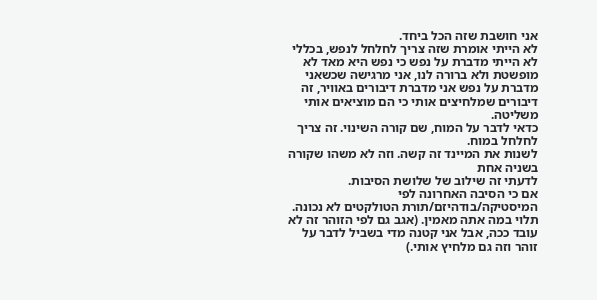אני חושבת שזה הכל ביחד.
לא הייתי אומרת שזה צריך לחלחל לנפש, בכללי לא הייתי מדברת על נפש כי נפש היא מאד לא מופשטת ולא ברורה לנו, אני מרגישה שכשאני מדברת על נפש אני מדברת דיבורים באוויר, זה דיבורים שמלחיצים אותי כי הם מוציאים אותי משליטה.
כדאי לדבר על המוח, שם קורה השינוי. זה צריך לחלחל במוח.
לשנות את המיינד זה קשה. וזה לא משהו שקורה בשניה אחת
לדעתי זה שילוב של שלושת הסיבות.
אם כי הסיבה האחרונה לפי המיסטיקה/בודהיזם/תורת הטולקטים לא נכונה. תלוי במה אתה מאמין. (אגב גם לפי הזוהר זה לא עובד ככה, אבל אני קטנה מדי בשביל לדבר על זוהר וזה גם מלחיץ אותי.)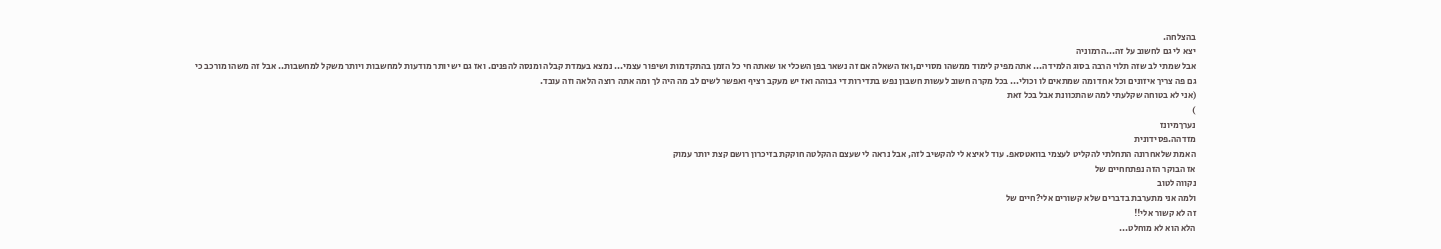בהצלחה.
יצא לי גם לחשוב על זה...הרמוניה
אבל שמתי לב שזה תלוי הרבה בסוג הלמידה... אתה מפיק לימוד ממשהו מסויים,ואז השאלה אם זה נשאר בפן השכלי או שאתה חי כל הזמן בהתקדמות ושיפור עצמי... נמצא בעמדת קבלה ומנסה להפנים. ואז גם יש יותר מודעות למחשבות ויותר משקל למחשבות.. אבל זה משהו מורכב כי גם פה צריך איזונים וכל אחד ומה שמתאים לו וכולי... בכל מקרה חשוב לעשות חשבון נפש בתדירות די גבוהה ואז יש מעקב רציף ואפשר לשים לב מה היה לך ומה אתה רוצה הלאה וזה עובד.
(אני לא בטוחה שקלעתי למה שהתכוונת אבל בכל זאת
)
נערךמיונז
מזדהה.פסידונית
האמת שלאחרונה התחלתי להקליט לעצמי בוואטסאפ. עוד לאיצא לי להקשיב לזה, אבל נראה לי שעצם ההקלטה חוקקת בזיכרון רושם קצת יותר עמוק
אז הבוקר הזה נפתחחיים של
נקווה לטוב
ולמה אני מתערבת בדברים שלא קשורים אלי?חיים של
זה לא קשור אלי!!
הלא הוא לא מוחלט...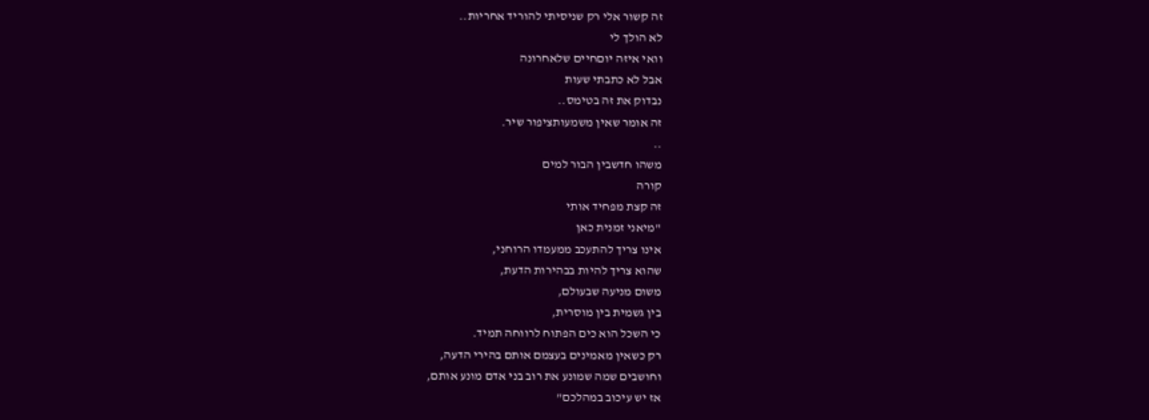זה קשור אלי רק שניסיתי להוריד אחריות..
לא הולך לי
וואי איזה יוםחיים שלאחרונה
אבל לא כתבתי שעות
נבדוק את זה בטימס..
זה אומר שאין משמעותציפור שיר.
..
משהו חדשבין הבור למים
קורה
זה קצת מפחיד אותי
"מיאני זמנית כאן
אינו צריך להתעכב ממעמדו הרוחני,
שהוא צריך להיות בבהירות הדעת,
משום מניעה שבעולם,
בין גשמית בין מוסרית,
כי השכל הוא כים הפתוח לרווחה תמיד.
רק כשאין מאמינים בעצמם אותם בהירי הדעה,
וחושבים שמה שמונע את רוב בני אדם מונע אותם,
אז יש עיכוב במהלכם"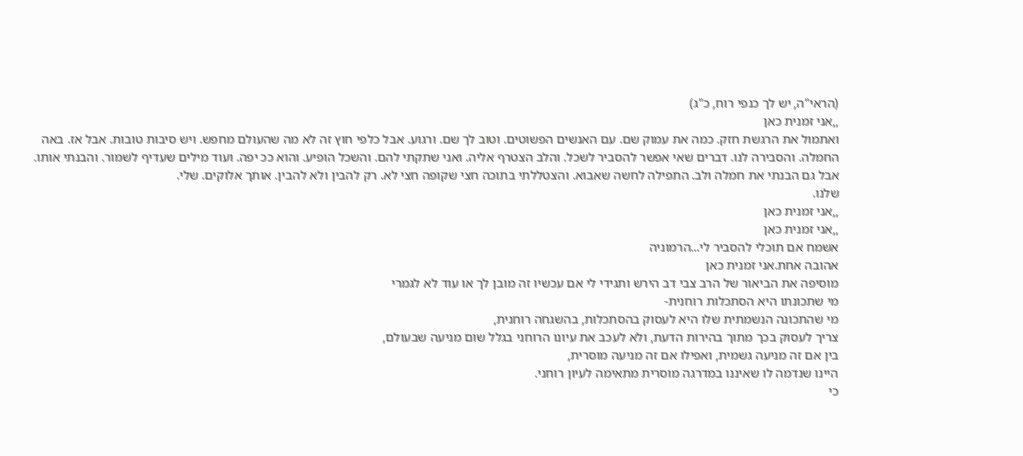(הראי"ה, יש לך כנפי רוח, כ"ג)
,,אני זמנית כאן
ואתמול את הרגשת חזק. כמה את עמוק שם. עם האנשים הפשוטים. וטוב לך שם. ורגוע. אבל כלפי חוץ זה לא מה שהעולם מחפש. ויש סיבות טובות. אבל אז. באה החמלה. והסבירה לנו. דברים שאי אפשר להסביר לשכל. והלב הצטרף אליה. ואני שתקתי להם. והשכל הופיע. והוא ככ יפה. ועוד מילים שעדיף לשמור. והבנתי אותו. אבל גם הבנתי את חמלה ולב. התפילה לחשה שאבוא. והצטללתי בתוכה חצי שקופה חצי לא. רק להבין ולא להבין. אותך אלוקים. שלי.
שלנו.
,,אני זמנית כאן
,,אני זמנית כאן
אשמח אם תוכלי להסביר לי...הרמוניה
אהובה אחת.אני זמנית כאן
מוסיפה את הביאור של הרב צבי דב הירש ותגידי לי אם עכשיו זה מובן לך או עוד לא לגמרי
מי שתכונתו היא הסתכלות רוחנית-
מי שהתכונה הנשמתית שלו היא לעסוק בהסתכלות, בהשגחה רוחנית,
צריך לעסוק בכך מתוך בהירות הדעת, ולא לעכב את עיונו הרוחני בגלל שום מניעה שבעולם,
בין אם זה מניעה גשמית, ואפילו אם זה מניעה מוסרית,
היינו שנדמה לו שאיננו במדרגה מוסרית מתאימה לעיון רוחני.
כי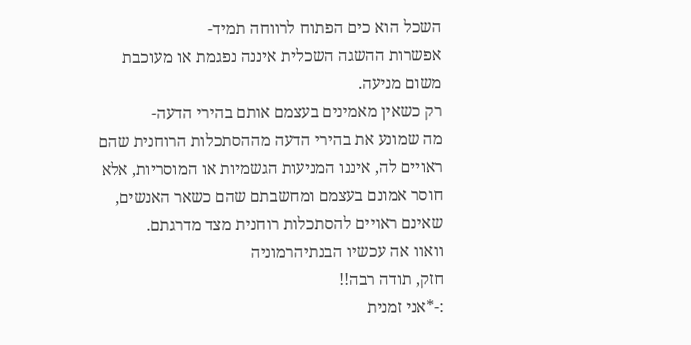השכל הוא כים הפתוח לרווחה תמיד-
אפשרות ההשגה השכלית איננה נפגמת או מעוכבת משום מניעה.
רק כשאין מאמינים בעצמם אותם בהירי הדעה-
מה שמונע את בהירי הדעה מההסתכלות הרוחנית שהם ראויים לה, איננו המניעות הגשמיות או המוסריות, אלא חוסר אמונם בעצמם ומחשבתם שהם כשאר האנשים, שאינם ראויים להסתכלות רוחנית מצד מדרגתם.
וואוו אה עכשיו הבנתיהרמוניה
חזק, תודה רבה!!
:-*אני זמנית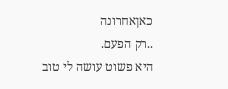כאןאחרונה
..רק הפעם.
היא פשוט עושה לי טוב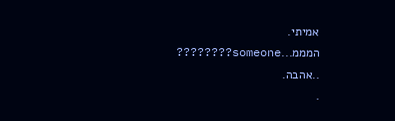אמיתי.
המממ...someone????????
..אהבה.
.